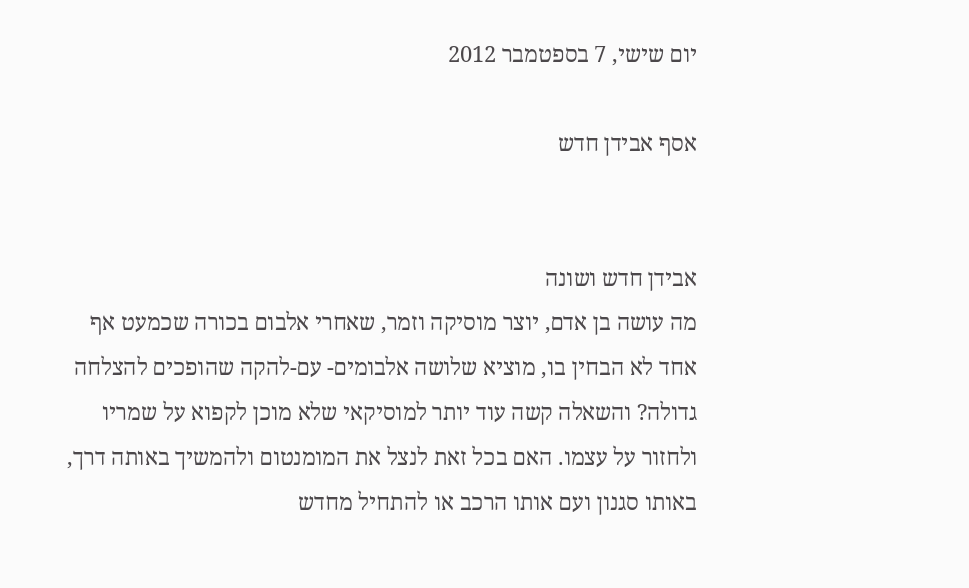יום שישי, 7 בספטמבר 2012

אסף אבידן חדש


אבידן חדש ושונה
מה עושה בן אדם, יוצר מוסיקה וזמר, שאחרי אלבום בכורה שכמעט אף אחד לא הבחין בו, מוציא שלושה אלבומים- עם-להקה שהופכים להצלחה גדולה? והשאלה קשה עוד יותר למוסיקאי שלא מוכן לקפוא על שמריו ולחזור על עצמו. האם בכל זאת לנצל את המומנטום ולהמשיך באותה דרך, באותו סגנון ועם אותו הרכב או להתחיל מחדש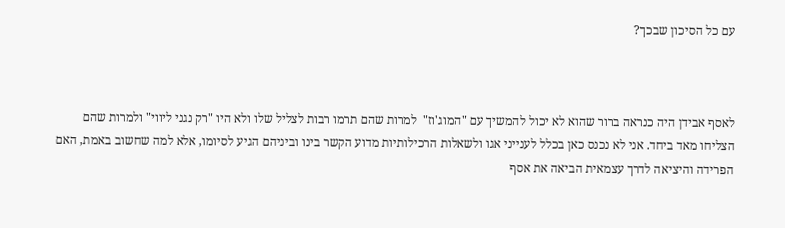עם כל הסיכון שבכך?



לאסף אבידן היה כנראה ברור שהוא לא יכול להמשיך עם "המוג'וז"  למרות שהם תרמו רבות לצליל שלו ולא היו "רק נגני ליווי" ולמרות שהם הצליחו מאד ביחד. אני לא נכנס כאן בכלל לענייני אגו ולשאלות הרכילותיות מדוע הקשר בינו וביניהם הגיע לסיומו, אלא למה שחשוב באמת, האם הפרידה והיציאה לדרך עצמאית הביאה את אסף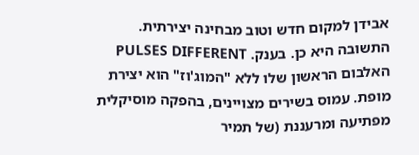אבידן למקום חדש וטוב מבחינה יצירתית. התשובה היא כן. בענק. PULSES DIFFERENT  האלבום הראשון שלו ללא "המוג'וז" הוא יצירת מופת. עמוס בשירים מצויינים, בהפקה מוסיקלית מפתיעה ומרעננת (של תמיר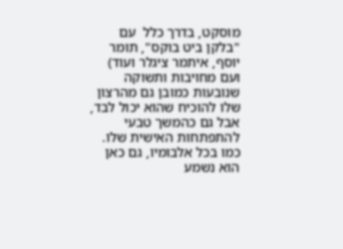מוסקט, בדרך כלל  עם "בלקן ביט בוקס", תומר יוסף, איתמר ציגלר ועוד) ועם מחויבות ותשוקה שנובעות כמובן גם מהרצון שלו להוכיח שהוא יכול לבד, אבל גם כהמשך טבעי להתפתחות האישית שלו. כמו בכל אלבומיו, גם כאן הוא נשמע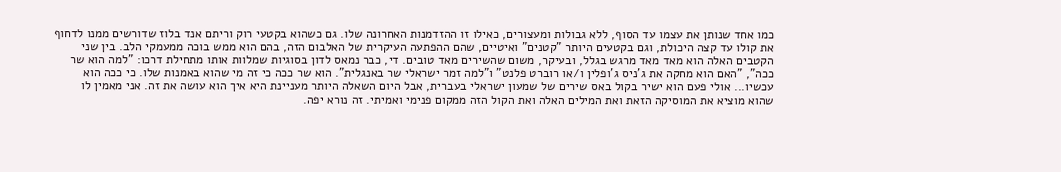כמו אחד שנותן את עצמו עד הסוף, ללא גבולות ומעצורים, כאילו זו ההזדמנות האחרונה שלו. גם כשהוא בקטעי רוק וריתם אנד בלוז שדורשים ממנו לדחוף את קולו עד קצה היכולת, וגם בקטעים היותר "קטנים" ואיטיים, שהם ההפתעה העיקרית של האלבום הזה, בהם הוא ממש בוכה ממעמקי הלב. בין שני הקטבים האלה הוא מאד מאד מרגש בגלל, ובעיקר, משום שהשירים מאד טובים. די, כבר נמאס לדון בסוגיות שמלוות אותו מתחילת דרכו: "למה הוא שר ככה", "האם הוא מחקה את ג'ניס ג'ופלין ו/או רוברט פלנט" ו"למה זמר ישראלי שר באנגלית". הוא שר ככה כי זה מי שהוא באמנות שלו. כי ככה הוא עכשיו... אולי פעם הוא ישיר בקול באס שירים של שמעון ישראלי בעברית, אבל היום השאלה היותר מעניינת היא איך הוא עושה את זה. אני מאמין לו שהוא מוציא את המוסיקה הזאת ואת המילים האלה ואת הקול הזה ממקום פנימי ואמיתי. זה נורא יפה.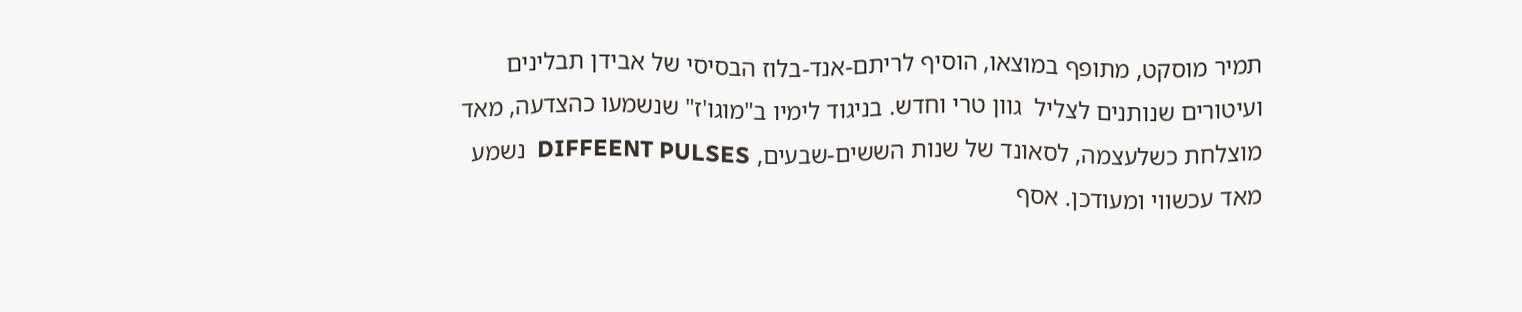תמיר מוסקט, מתופף במוצאו, הוסיף לריתם-אנד-בלוז הבסיסי של אבידן תבלינים ועיטורים שנותנים לצליל  גוון טרי וחדש. בניגוד לימיו ב"מוגו'ז" שנשמעו כהצדעה, מאד מוצלחת כשלעצמה, לסאונד של שנות הששים-שבעים, DIFFEENT PULSES  נשמע מאד עכשווי ומעודכן. אסף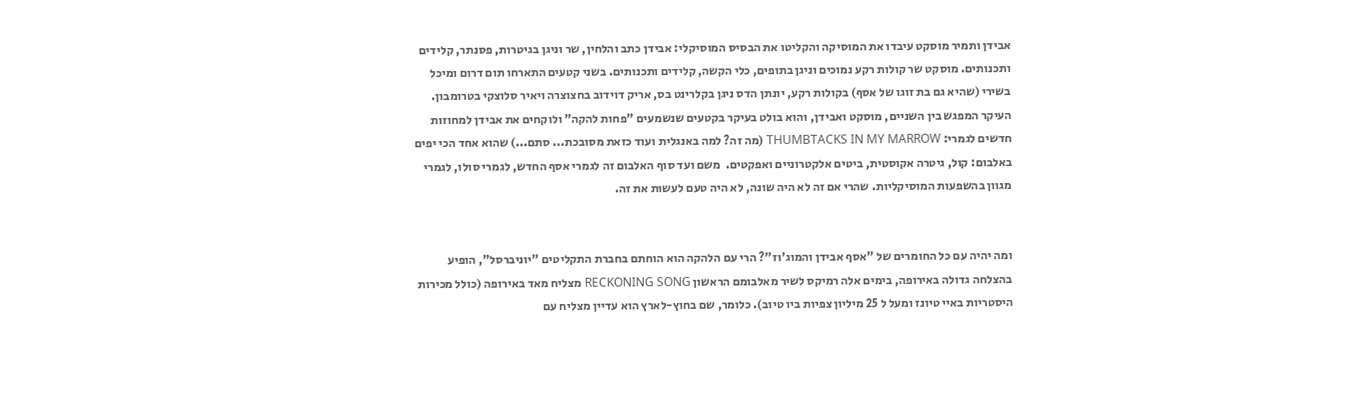אבידן ותמיר מוסקט עיבדו את המוסיקה והקליטו את הבסיס המוסיקלי: אבידן כתב והלחין, שר וניגן בגיטרות, פסנתר, קלידים ותכנותים. מוסקט שר קולות רקע נמוכים וניגן בתופים, כלי הקשה, קלידים ותכנותים. בשני קטעים התארחו תום דרום ומיכל בשירי (שהיא גם בת זוגו של אסף) בקולות רקע, יונתן הדס ניגן בקלרינט בס, אריק דוידוב בחצוצרה ויאיר סלוצקי בטרומבון. העיקר המפגש בין השניים, מוסקט ואבידן, והוא בולט בעיקר בקטעים שנשמעים "פחות להקה" ולוקחים את אבידן למחוזות חדשים לגמרי: THUMBTACKS IN MY MARROW (מה זה? למה באנגלית ועוד כזאת מסובכת... סתם...) שהוא אחד הכי יפים באלבום: קול, גיטרה אקוסטית, ביטים אלקטרוניים ואפקטים.  משם ועד סוף האלבום זה לגמרי אסף החדש, לגמרי סולו, לגמרי מגוון בהשפעות המוסיקליות. שהרי אם זה לא היה שונה, לא היה טעם לעשות את זה.


ומה יהיה עם כל החומרים של "אסף אבידן והמוג'וז"? הרי עם הלהקה הוא הוחתם בחברת התקליטים "יוניברסל", הופיע בהצלחה גדולה באירופה, בימים אלה רמיקס לשיר מאלבומם הראשון RECKONING SONG מצליח מאד באירופה (כולל מכירות היסטריות באיי טיונז ומעל ל 25 מיליון צפיות ביו טיוב). כלומר, שם בחוץ-לארץ הוא עדיין מצליח עם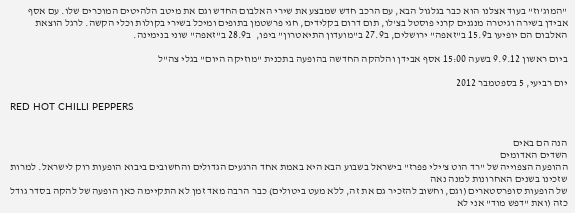"המוג'וז" בעוד אצלנו הוא כבר בגלגול הבא, עם הרכב חדש שמבצע את שירי האלבום החדש וגם את מיטב הלהיטים המוכרים שלו. עם אסף אבידן בשירה וגיטרה מנגנים קרני פוסטל בצ'לו, תום דרום בקלידים, חגי פרשטמן בתופים ומיכל בשירי בקולות וכלי הקשה. לרגל הוצאת האלבום הם יופיעו ב15.9 ב"זאפה" ירושלים, ב27.9 ב"מועדון התיאטרון" ביפו,  ב28.9 ב"זאפה" שוני בנימינה.

ביום ראשון 9.9.12 בשעה 15:00 אסף אבידן והלהקה החדשה בהופעה בתכנית "מוזיקה היום" בגלי צה"ל

יום רביעי, 5 בספטמבר 2012

RED HOT CHILLI PEPPERS


הנה הם באים
השדים האדומים
ההופעה הצפוייה של "רד הוט צ'ילי פפרז" בישראל בשבוע הבא היא באמת אחד הרגעים הגדולים והחשובים ביבוא הופעות רוק לישראל. למרות שזכינו בשנים האחרונות למנה נאה
של הופעות סופרסטארים (וגם, וחשוב להזכיר גם את זה, ללא מעט ביטולים) כבר הרבה מאד זמן לא התקיימה כאן הופעה של להקה בסדר גודל כזה (ואת "דפש מוד" אני לא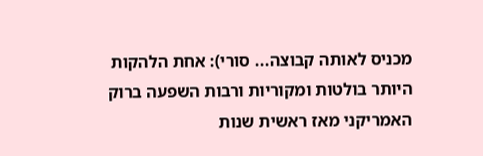מכניס לאותה קבוצה... סורי): אחת הלהקות היותר בולטות ומקוריות ורבות השפעה ברוק האמריקני מאז ראשית שנות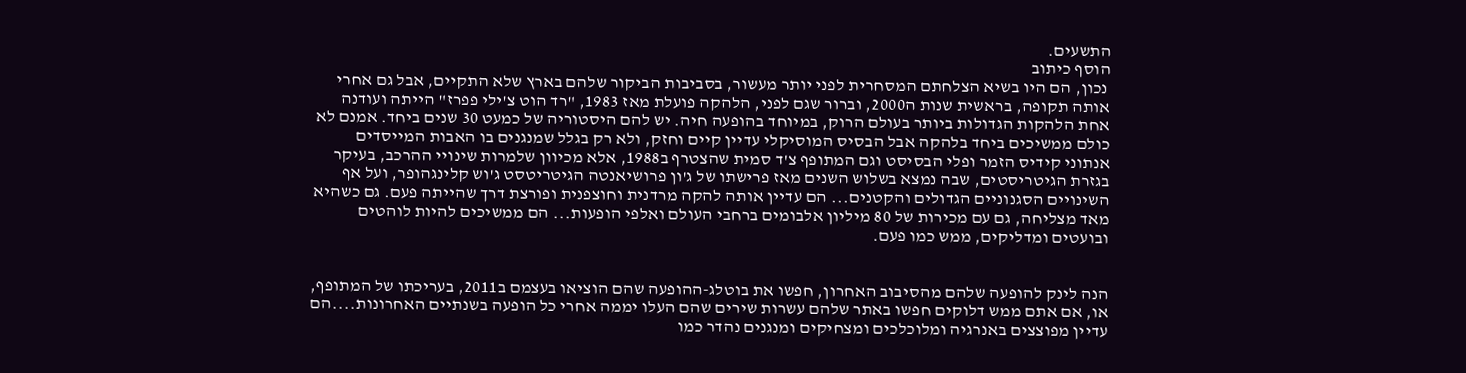התשעים.
הוסף כיתוב
 נכון, הם היו בשיא הצלחתם המסחרית לפני יותר מעשור, בסביבות הביקור שלהם בארץ שלא התקיים, אבל גם אחרי אותה תקופה, בראשית שנות ה2000, וברור שגם לפני, הלהקה פועלת מאז 1983, "רד הוט צ'ילי פפרז" הייתה ועודנה אחת הלהקות הגדולות ביותר בעולם הרוק, במיוחד בהופעה חיה. יש להם היסטוריה של כמעט 30 שנים ביחד. אמנם לא כולם ממשיכים ביחד בלהקה אבל הבסיס המוסיקלי עדיין קיים וחזק, ולא רק בגלל שמנגנים בו האבות המייסדים אנתוני קידיס הזמר ופלי הבסיסט וגם המתופף צ'ד סמית שהצטרף ב1988, אלא מכיוון שלמרות שינויי ההרכב, בעיקר בגזרת הגיטריסטים, שבה נמצא בשלוש השנים מאז פרישתו של ג'ון פרושיאנטה הגיטריטסט ג'וש קלינגהופר, ועל אף השינויים הסגנוניים הגדולים והקטנים... הם עדיין אותה להקה מרדנית וחוצפנית ופורצת דרך שהייתה פעם. גם כשהיא מאד מצליחה, גם עם מכירות של 80 מיליון אלבומים ברחבי העולם ואלפי הופעות... הם ממשיכים להיות לוהטים ובועטים ומדליקים, ממש כמו פעם.


הנה לינק להופעה שלהם מהסיבוב האחרון, חפשו את בוטלג-ההופעה שהם הוציאו בעצמם ב2011, בעריכתו של המתופף, או, אם אתם ממש דלוקים חפשו באתר שלהם עשרות שירים שהם העלו יממה אחרי כל הופעה בשנתיים האחרונות....הם עדיין מפוצצים באנרגיה ומלוכלכים ומצחיקים ומנגנים נהדר כמו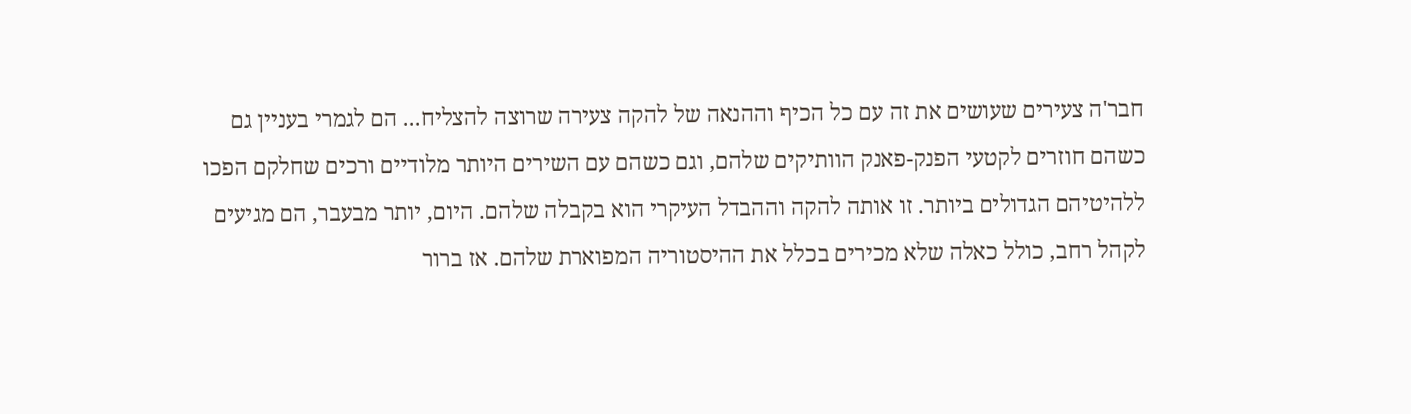חבר'ה צעירים שעושים את זה עם כל הכיף וההנאה של להקה צעירה שרוצה להצליח... הם לגמרי בעניין גם כשהם חוזרים לקטעי הפנק-פאנק הוותיקים שלהם, וגם כשהם עם השירים היותר מלודיים ורכים שחלקם הפכו ללהיטיהם הגדולים ביותר. זו אותה להקה וההבדל העיקרי הוא בקבלה שלהם. היום, יותר מבעבר, הם מגיעים לקהל רחב, כולל כאלה שלא מכירים בכלל את ההיסטוריה המפוארת שלהם. אז ברור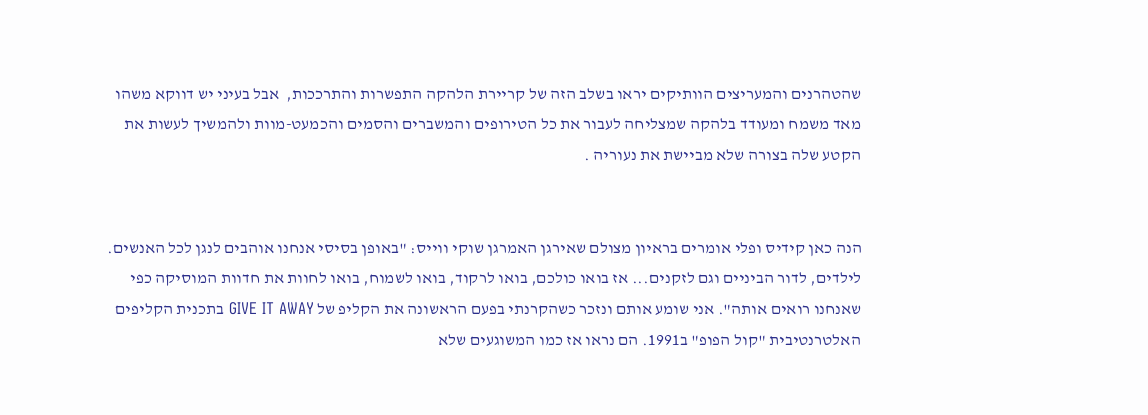שהטהרנים והמעריצים הוותיקים יראו בשלב הזה של קריירת הלהקה התפשרות והתרככות,  אבל בעיני יש דווקא משהו מאד משמח ומעודד בלהקה שמצליחה לעבור את כל הטירופים והמשברים והסמים והכמעט-מוות ולהמשיך לעשות את הקטע שלה בצורה שלא מביישת את נעוריה .


הנה כאן קידיס ופלי אומרים בראיון מצולם שאירגן האמרגן שוקי ווייס: "באופן בסיסי אנחנו אוהבים לנגן לכל האנשים. לילדים, לדור הביניים וגם לזקנים... אז בואו כולכם, בואו לרקוד, בואו לשמוח, בואו לחוות את חדוות המוסיקה כפי שאנחנו רואים אותה". אני שומע אותם ונזכר כשהקרנתי בפעם הראשונה את הקליפ של GIVE IT AWAY בתכנית הקליפים האלטרנטיבית "קול הפופ" ב1991. הם נראו אז כמו המשוגעים שלא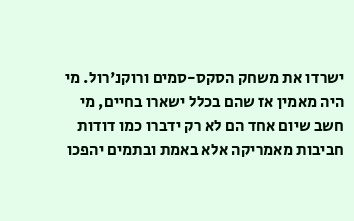ישרדו את משחק הסקס-סמים ורוקנ'רול. מי היה מאמין אז שהם בכלל ישארו בחיים, מי חשב שיום אחד הם לא רק ידברו כמו דודות חביבות מאמריקה אלא באמת ובתמים יהפכו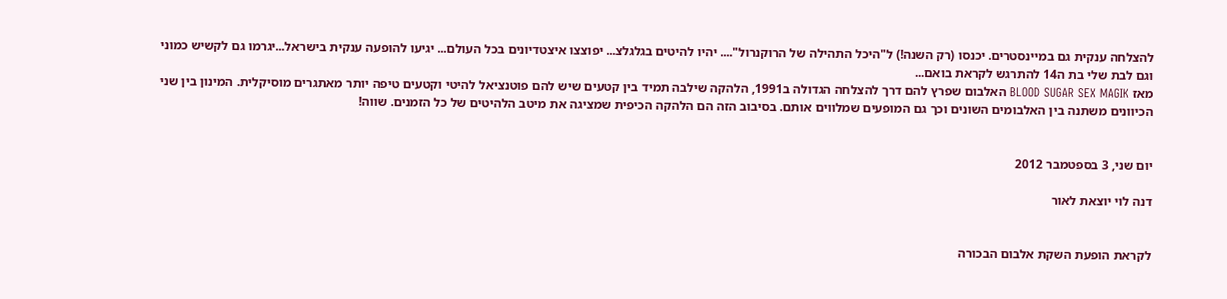להצלחה ענקית גם במיינסטרים. יכנסו (רק השנה!) ל"היכל התהילה של הרוקנרול".... יהיו להיטים בגלגלצ... יפוצצו איצטדיונים בכל העולם... יגיעו להופעה ענקית בישראל...יגרמו גם לקשיש כמוני וגם לבת שלי בת ה14 להתרגש לקראת בואם...
מאז BLOOD SUGAR SEX MAGIK האלבום שפרץ להם דרך להצלחה הגדולה ב1991, הלהקה שילבה תמיד בין קטעים שיש להם פוטנציאל להיטי וקטעים טיפה יותר מאתגרים מוסיקלית. המינון בין שני הכיוונים משתנה בין האלבומים השונים וכך גם המופעים שמלווים אותם. בסיבוב הזה הם הלהקה הכיפית שמציגה את מיטב הלהיטים של כל הזמנים. שווה!


יום שני, 3 בספטמבר 2012

דנה לוי יוצאת לאור


לקראת הופעת השקת אלבום הבכורה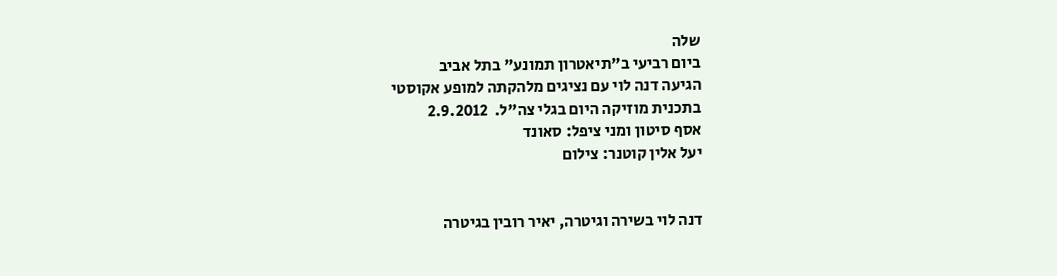שלה
ביום רביעי ב"תיאטרון תמונע" בתל אביב
הגיעה דנה לוי עם נציגים מלהקתה למופע אקוסטי
בתכנית מוזיקה היום בגלי צה"ל.  2.9.2012
אסף סיטון ומני ציפל: סאונד
יעל אלין קוטנר: צילום


דנה לוי בשירה וגיטרה, יאיר רובין בגיטרה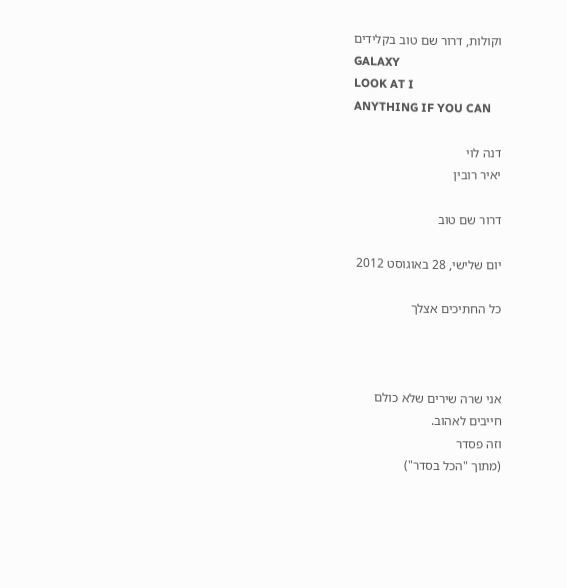וקולות, דרור שם טוב בקלידים
GALAXY
LOOK AT I
ANYTHING IF YOU CAN

דנה לוי
יאיר רובין

דרור שם טוב

יום שלישי, 28 באוגוסט 2012

כל החתיכים אצלך



אני שרה שירים שלא כולם
חייבים לאהוב.
וזה פסדר
(מתוך "הכל בסדר")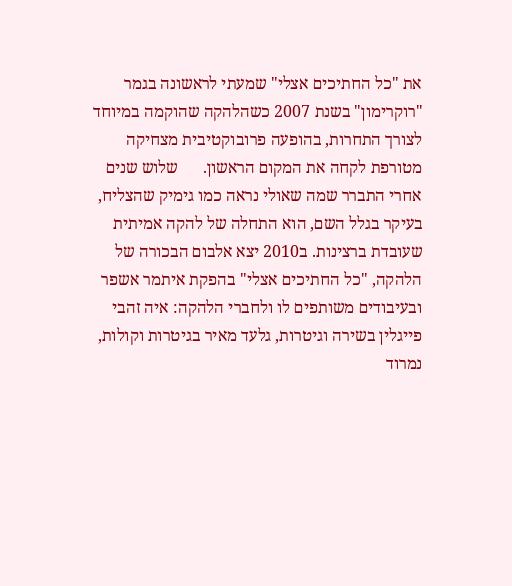את "כל החתיכים אצלי" שמעתי לראשונה בגמר "רוקרימון" בשנת 2007 כשהלהקה שהוקמה במיוחד לצורך התחרות, בהופעה פרובוקטיבית מצחיקה מטורפת לקחה את המקום הראשון.      שלוש שנים אחרי התברר שמה שאולי נראה כמו גימיק שהצליח, בעיקר בגלל השם, הוא התחלה של להקה אמיתית שעובדת ברצינות. ב2010 יצא אלבום הבכורה של הלהקה, "כל החתיכים אצלי" בהפקת איתמר אשפר ובעיבודים משותפים לו ולחברי הלהקה: איה זהבי פייגלין בשירה וגיטרות, גלעד מאיר בגיטרות וקולות, נמרוד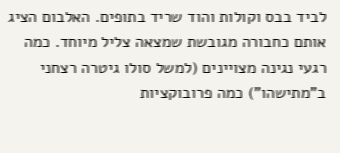לביד בבס וקולות והוד שריד בתופים. האלבום הציג אותם כחבורה מגובשת שמצאה צליל מיוחד. כמה רגעי נגינה מצויינים (למשל סולו גיטרה רצחני ב"מתישהו") כמה פרובוקציות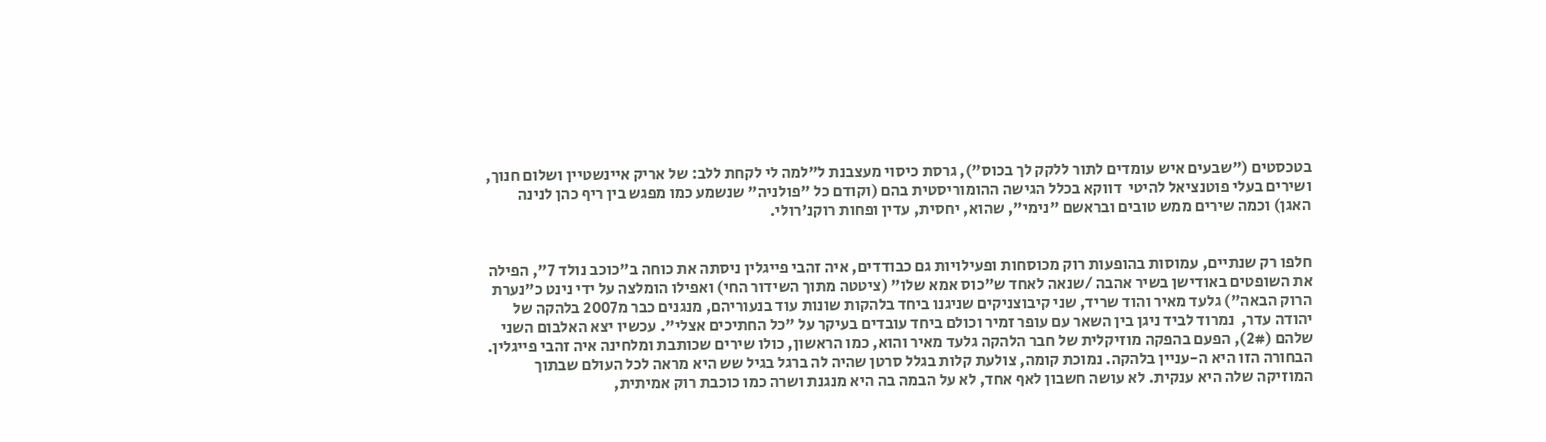בטכסטים ("שבעים איש עומדים לתור ללקק לך בכוס"), גרסת כיסוי מעצבנת ל"למה לי לקחת ללב: של אריק איינשטיין ושלום חנוך, ושירים בעלי פוטנציאל להיטי  דווקא בכלל הגישה ההומוריסטית בהם (וקודם כל "פולניה" שנשמע כמו מפגש בין ריף כהן לנינה האגן) וכמה שירים ממש טובים ובראשם "נימי", שהוא, יחסית, עדין ופחות רוקנ'רולי.


חלפו רק שנתיים, עמוסות בהופעות רוק מכוסחות ופעילויות גם כבודדים, איה זהבי פייגלין ניסתה את כוחה ב"כוכב נולד 7", הפילה את השופטים באודישן בשיר אהבה /שנאה לאחד ש"כוס אמא שלו" (ציטטה מתוך השידור החי) ואפילו הומלצה על ידי נינט כ"נערת הרוק הבאה") גלעד מאיר והוד שריד, שני קיבוצניקים שניגנו ביחד בלהקות שונות עוד בנעוריהם, מנגנים כבר מ2007 בלהקה של יהודה עדר,  נמרוד לביד ניגן בין השאר עם עופר זמיר וכולם ביחד עובדים בעיקר על "כל החתיכים אצלי". עכשיו יצא האלבום השני שלהם (2#), הפעם בהפקה מוזיקלית של חבר הלהקה גלעד מאיר והוא, כמו הראשון, כולו שירים שכותבת ומלחינה איה זהבי פייגלין. הבחורה הזו היא ה-עניין בלהקה. נמוכת קומה, צולעת קלות בגלל סרטן שהיה לה ברגל בגיל שש היא מראה לכל העולם שבתוך המוזיקה שלה היא ענקית. לא עושה חשבון לאף אחד, לא על הבמה בה היא מנגנת ושרה כמו כוכבת רוק אמיתית,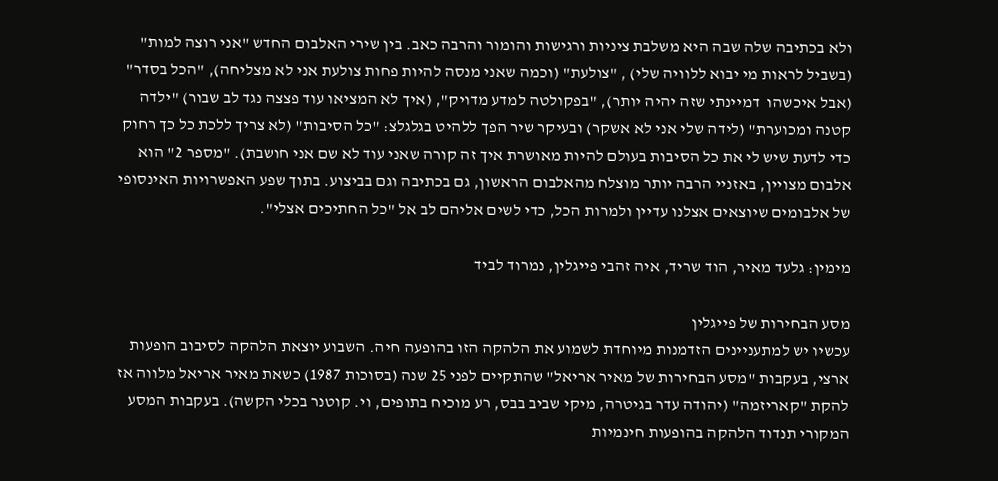ולא בכתיבה שלה שבה היא משלבת ציניות ורגישות והומור והרבה כאב. בין שירי האלבום החדש "אני רוצה למות" (בשביל לראות מי יבוא ללוויה שלי) , "צולעת" (וכמה שאני מנסה להיות פחות צולעת אני לא מצליחה), "הכל בסדר" (אבל איכשהו  דמיינתי שזה יהיה יותר), "בפקולטה למדע מדויק", (איך לא המציאו עוד פצצה נגד לב שבור) "ילדה קטנה ומכוערת" (לידה שלי אני לא אשקר) ובעיקר שיר הפך ללהיט בגלגלצ: "כל הסיבות" (לא צריך ללכת כל כך רחוק כדי לדעת שיש לי את כל הסיבות בעולם להיות מאושרת איך זה קורה שאני עוד לא שם אני חושבת). "מספר 2" הוא אלבום מצויין, באזניי הרבה יותר מוצלח מהאלבום הראשון, גם בכתיבה וגם בביצוע. בתוך שפע האפשרויות האינסופי של אלבומים שיוצאים אצלנו עדיין ולמרות הכל, כדי לשים אליהם לב אל "כל החתיכים אצלי".

מימין: גלעד מאיר, הוד שריד, איה זהבי פייגלין, נמרוד לביד

מסע הבחירות של פייגלין
עכשיו יש למתעניינים הזדמנות מיוחדת לשמוע את הלהקה הזו בהופעה חיה. השבוע יוצאת הלהקה לסיבוב הופעות ארצי, בעקבות "מסע הבחירות של מאיר אריאל" שהתקיים לפני 25 שנה (בסוכות 1987) כשאת מאיר אריאל מלווה אז להקת "קאריזמה" (יהודה עדר בגיטרה, מיקי שביב בבס, רע מוכיח בתופים, וי. קוטנר בכלי הקשה). בעקבות המסע המקורי תנדוד הלהקה בהופעות חינמיות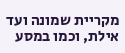מקריית שמונה ועד אילת, וכמו במסע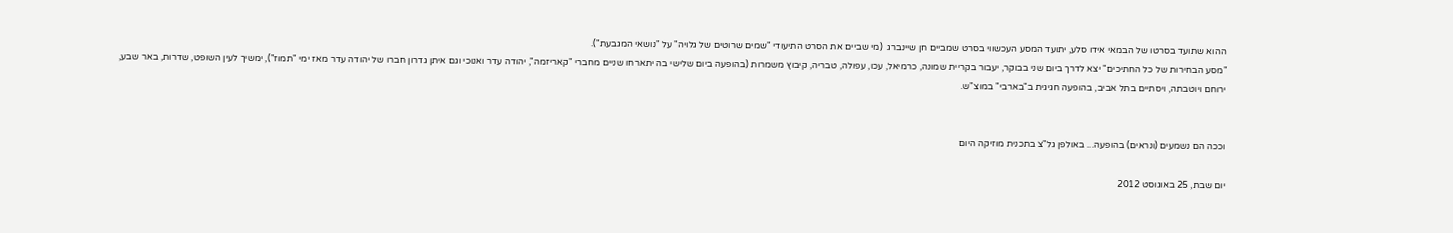ההוא שתועד בסרטו של הבמאי אידו סלע, יתועד המסע העכשווי בסרט שמביים חן שיינברג  (מי שביים את הסרט התיעודי "שמים שרוטים של גלויה" על "נושאי המגבעת").
"מסע הבחירות של כל החתיכים" יצא לדרך ביום שני בבוקר, יעבור בקריית שמונה, כרמיאל, עכו, עפולה, טבריה, קיבוץ משמרות (בהופעה ביום שלישי בה יתארחו שניים מחברי "קאריזמה", יהודה עדר ואנוכי וגם איתן גדרון חברו של יהודה עדר מאז ימי "תמוז"), ימשיך לעין השופט, שדרות, באר שבע, ירוחם ויוטבתה, ויסתיים בתל אביב, בהופעה חגיגית ב"בארבי" במוצ"ש.


וככה הם נשמעים (ונראים) בהופעה... באולפן גל"צ בתכנית מוזיקה היום

יום שבת, 25 באוגוסט 2012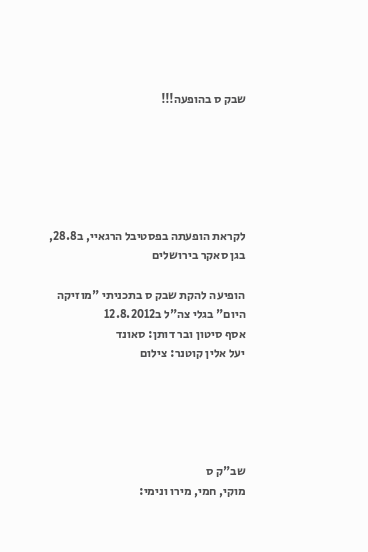שבק ס בהופעה!!!






לקראת הופעתה בפסטיבל הרגאיי, ב28.8, בגן סאקר בירושלים

הופיעה להקת שבק ס בתכניתי "מוזיקה היום" בגלי צה"ל ב12.8.2012
אסף סיטון ובר דותן: סאונד
יעל אלין קוטנר: צילום





שב"ק ס
מוקי, חמי, מירו ונימי: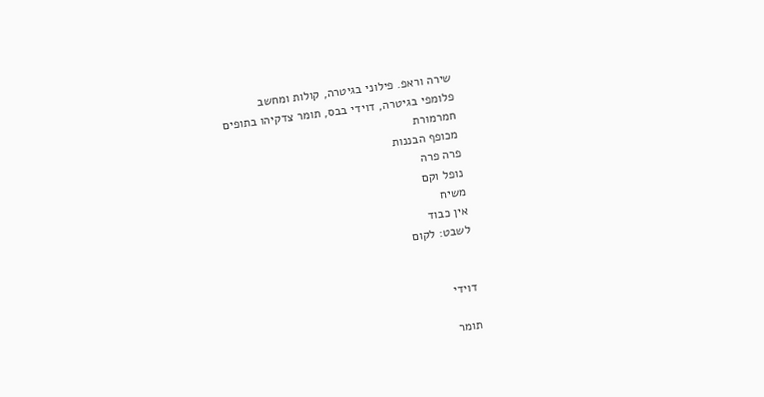שירה וראפ. פילוני בגיטרה, קולות ומחשב
פלומפי בגיטרה, דוידי בבס, תומר צדקיהו בתופים
חמרמורת
מכופף הבננות
פרה פרה
נופל וקם
משיח
אין כבוד
לשבט: לקום


דוידי

תומר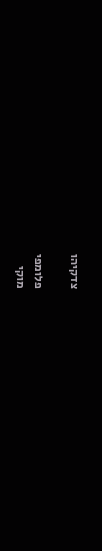צדקיהו

פלומפי
מוקי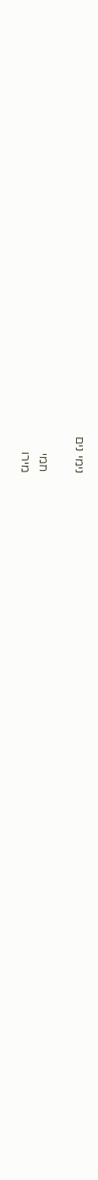נימי נים

חמי
מירו